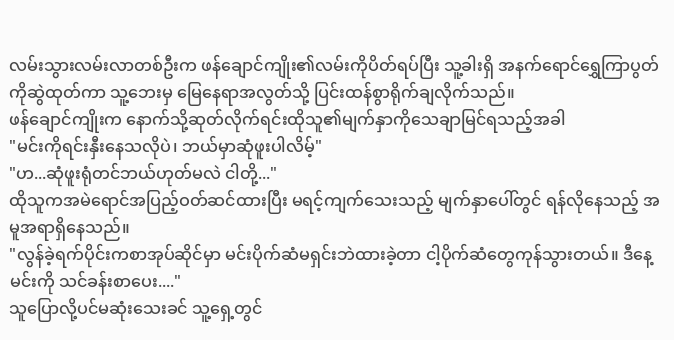လမ်းသွားလမ်းလာတစ်ဦးက ဖန်ချောင်ကျိုး၏လမ်းကိုပိတ်ရပ်ပြီး သူ့ခါးရှိ အနက်ရောင်ရွှေကြာပွတ်ကိုဆွဲထုတ်ကာ သူ့ဘေးမှ မြေနေရာအလွတ်သို့ ပြင်းထန်စွာရိုက်ချလိုက်သည်။
ဖန်ချောင်ကျိုးက နောက်သို့ဆုတ်လိုက်ရင်းထိုသူ၏မျက်နှာကိုသေချာမြင်ရသည့်အခါ
"မင်းကိုရင်းနှီးနေသလိုပဲ၊ ဘယ်မှာဆုံဖူးပါလိမ့်"
"ဟ...ဆုံဖူးရုံတင်ဘယ်ဟုတ်မလဲ ငါတို့..."
ထိုသူကအမဲရောင်အပြည့်ဝတ်ဆင်ထားပြီး မရင့်ကျက်သေးသည့် မျက်နှာပေါ်တွင် ရန်လိုနေသည့် အမူအရာရှိနေသည်။
"လွန်ခဲ့ရက်ပိုင်းကစာအုပ်ဆိုင်မှာ မင်းပိုက်ဆံမရှင်းဘဲထားခဲ့တာ ငါ့ပိုက်ဆံတွေကုန်သွားတယ်။ ဒီနေ့မင်းကို သင်ခန်းစာပေး...."
သူပြောလို့ပင်မဆုံးသေးခင် သူ့ရှေ့တွင်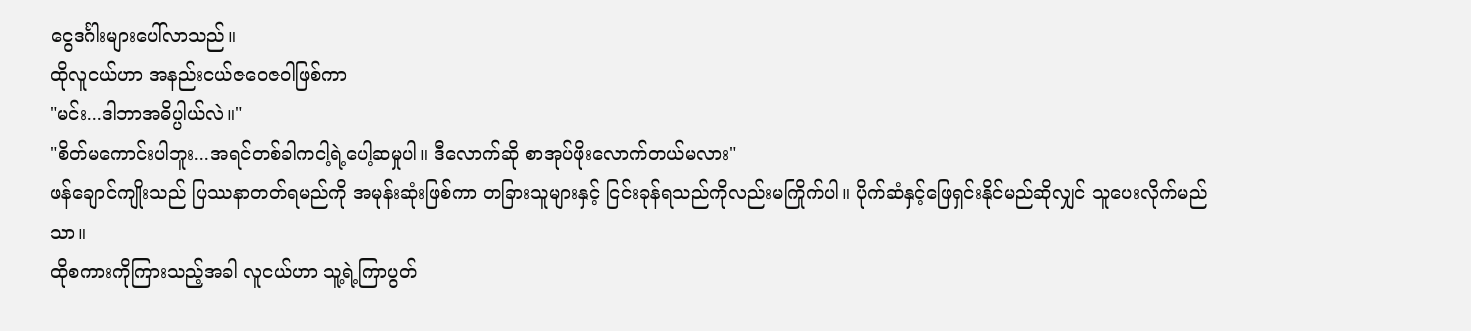ငွေဒင်္ဂါးများပေါ်လာသည်။
ထိုလူငယ်ဟာ အနည်းငယ်ဇဝေဇဝါဖြစ်ကာ
"မင်း...ဒါဘာအဓိပ္ပါယ်လဲ။"
"စိတ်မကောင်းပါဘူး...အရင်တစ်ခါကငါ့ရဲ့ပေါ့ဆမှုပါ။ ဒီလောက်ဆို စာအုပ်ဖိုးလောက်တယ်မလား"
ဖန်ချောင်ကျိုးသည် ပြဿနာတတ်ရမည်ကို အမုန်းဆုံးဖြစ်ကာ တခြားသူများနှင့် ငြင်းခုန်ရသည်ကိုလည်းမကြိုက်ပါ။ ပိုက်ဆံနှင့်ဖြေရှင်းနိုင်မည်ဆိုလျှင် သူပေးလိုက်မည်သာ။
ထိုစကားကိုကြားသည့်အခါ လူငယ်ဟာ သူ့ရဲ့ကြာပွတ်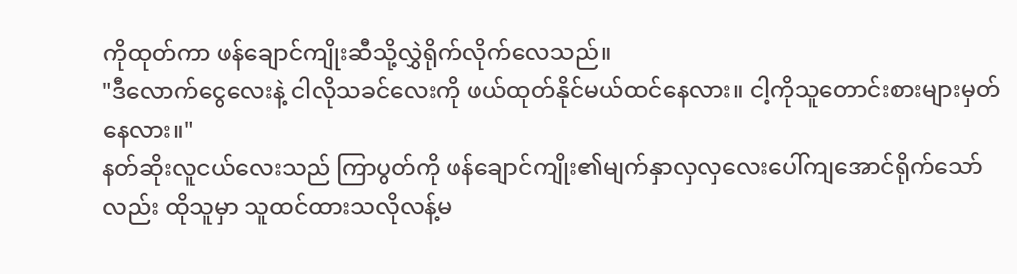ကိုထုတ်ကာ ဖန်ချောင်ကျိုးဆီသို့လွှဲရိုက်လိုက်လေသည်။
"ဒီလောက်ငွေလေးနဲ့ ငါလိုသခင်လေးကို ဖယ်ထုတ်နိုင်မယ်ထင်နေလား။ ငါ့ကိုသူတောင်းစားများမှတ်နေလား။"
နတ်ဆိုးလူငယ်လေးသည် ကြာပွတ်ကို ဖန်ချောင်ကျိုး၏မျက်နှာလှလှလေးပေါ်ကျအောင်ရိုက်သော်လည်း ထိုသူမှာ သူထင်ထားသလိုလန့်မ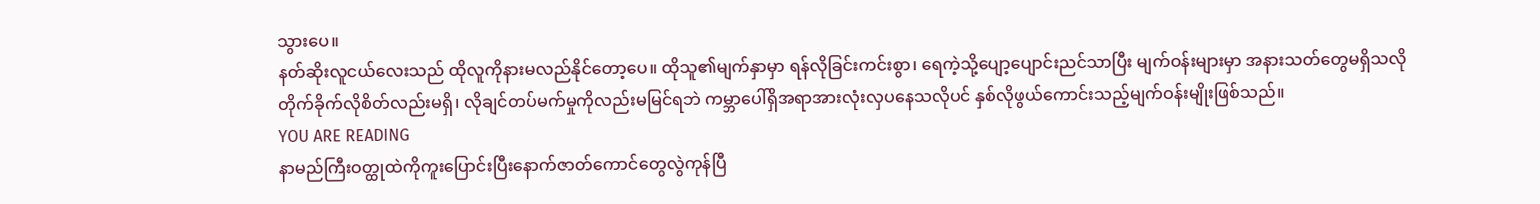သွားပေ။
နတ်ဆိုးလူငယ်လေးသည် ထိုလူကိုနားမလည်နိုင်တော့ပေ။ ထိုသူ၏မျက်နှာမှာ ရန်လိုခြင်းကင်းစွာ၊ ရေကဲ့သို့ပျော့ပျောင်းညင်သာပြီး မျက်ဝန်းများမှာ အနားသတ်တွေမရှိသလို တိုက်ခိုက်လိုစိတ်လည်းမရှိ၊ လိုချင်တပ်မက်မှုကိုလည်းမမြင်ရဘဲ ကမ္ဘာပေါ်ရှိအရာအားလုံးလှပနေသလိုပင် နှစ်လိုဖွယ်ကောင်းသည့်မျက်ဝန်းမျိုးဖြစ်သည်။
YOU ARE READING
နာမည်ကြီးဝတ္ထုထဲကိုကူးပြောင်းပြီးနောက်ဇာတ်ကောင်တွေလွဲကုန်ပြီ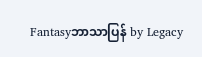Fantasyဘာသာပြန် by Legacy